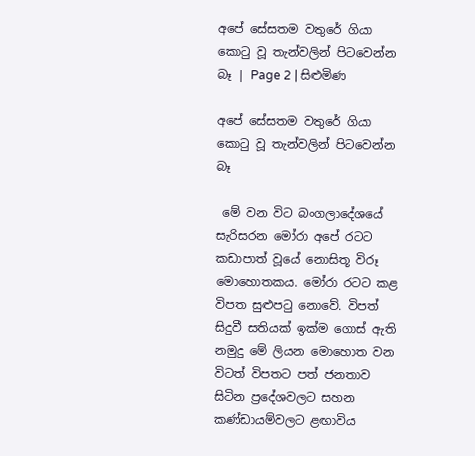අපේ සේසතම වතුරේ ගියා කොටු වූ තැන්වලින් පිටවෙන්න බෑ | Page 2 | සිළුමිණ

අපේ සේසතම වතුරේ ගියා කොටු වූ තැන්වලින් පිටවෙන්න බෑ

 මේ වන විට බංගලාදේශයේ සැරිසරන මෝරා අපේ රටට කඩාපාත් වූයේ නොසිතූ විරූ මොහොතකය. මෝරා රටට කළ විපත සුළුපටු නොවේ. විපත් සිදුවී සතියක් ඉක්ම ගොස් ඇති නමුදු මේ ලියන මොහොත වන විටත් විපතට පත් ජනතාව සිටින ප්‍රදේශවලට සහන කණ්ඩායම්වලට ළඟාවිය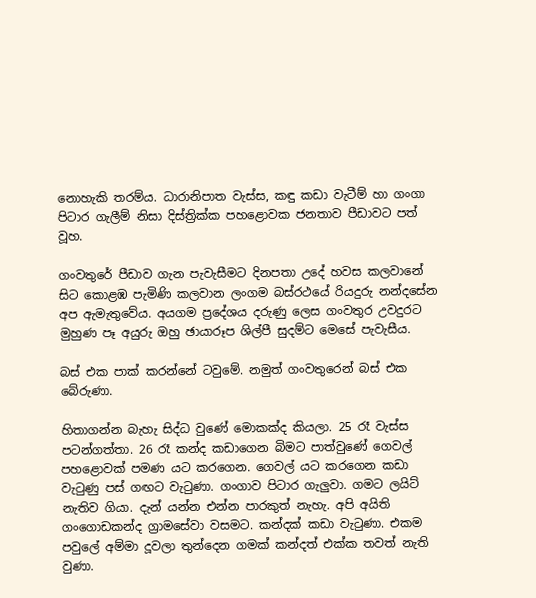නොහැකි තරම්ය. ධාරානිපාත වැස්ස, කඳු කඩා වැටීම් හා ගංගා පිටාර ගැලීම් නිසා දිස්ත්‍රික්ක පහළොවක ජනතාව පීඩාවට පත් වූහ.

ගංවතුරේ පීඩාව ගැන පැවැසීමට දිනපතා උදේ හවස කලවානේ සිට කොළඹ පැමිණි කලවාන ලංගම බස්රථයේ රියදුරු නන්දසේන අප ඇමැතුවේය. අයගම ප්‍රදේශය දරුණු ලෙස ගංවතුර උවදුරට මුහුණ පෑ අයුරු ඔහු ඡායාරූප ශිල්පී සුදම්ට මෙසේ පැවැසීය.

බස් එක පාක් කරන්නේ ටවුමේ. නමුත් ගංවතුරෙන් බස් එක බේරුණා.

හිතාගන්න බැහැ සිද්ධ වුණේ මොකක්ද කියලා. 25 රෑ වැස්ස පටන්ගත්තා. 26 රෑ කන්ද කඩාගෙන බිමට පාත්වුණේ ගෙවල් පහළොවක් පමණ යට කරගෙන. ගෙවල් යට කරගෙන කඩා වැටුණු පස් ගඟට වැටුණා. ගංගාව පිටාර ගැලුවා. ගමට ලයිට් නැතිව ගියා. දැන් යන්න එන්න පාරකුත් නැහැ. අපි අයිති ගංගොඩකන්ද ග්‍රාමසේවා වසමට. කන්දක් කඩා වැටුණා. එකම පවුලේ අම්මා දූවලා තුන්දෙන ගමක් කන්දත් එක්ක තවත් නැති වුණා.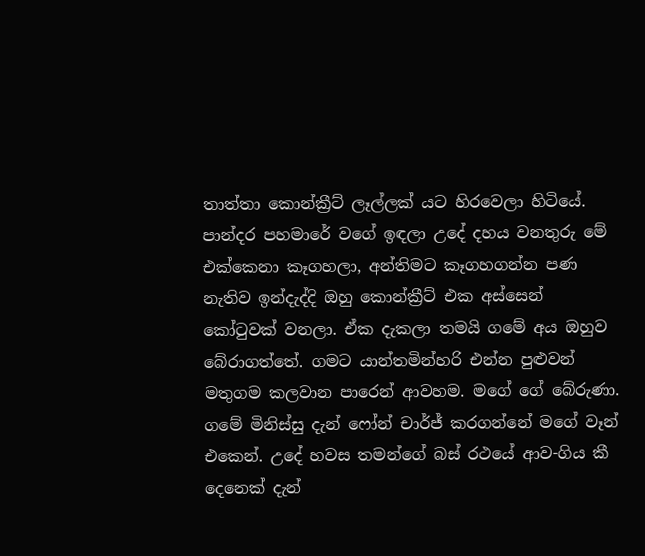තාත්තා කොන්ක්‍රීට් ලෑල්ලක් යට හිරවෙලා හිටියේ. පාන්දර පහමාරේ වගේ ඉඳලා උදේ දහය වනතුරු මේ එක්කෙනා කෑගහලා, අන්තිමට කෑගහගන්න පණ නැතිව ඉන්දැද්දි ඔහු කොන්ක්‍රීට් එක අස්සෙන් කෝටුවක් වනලා. ඒක දැකලා තමයි ගමේ අය ඔහුව බේරාගත්තේ. ගමට යාන්තමින්හරි එන්න පුළුවන් මතුගම කලවාන පාරෙන් ආවහම. මගේ ගේ බේරුණා. ගමේ මිනිස්සු දැන් ෆෝන් චාර්ජ් කරගන්නේ මගේ වෑන් එකෙන්. උදේ හවස තමන්ගේ බස් රථයේ ආව-ගිය කී දෙනෙක් දැන්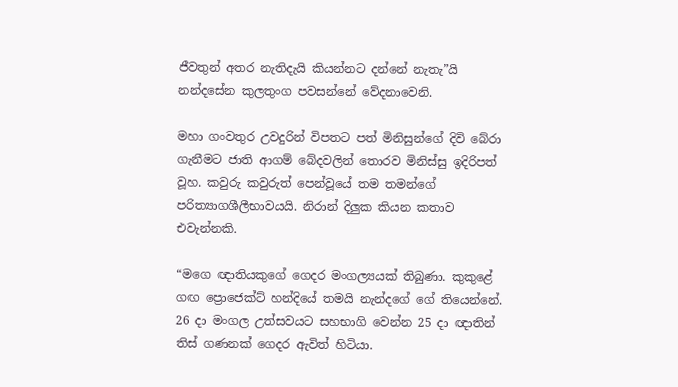ජීවතුන් අතර නැතිදැයි කියන්නට දන්නේ නැතැ”යි නන්දසේන කුලතුංග පවසන්නේ වේදනාවෙනි.

මහා ගංවතුර උවදුරින් විපතට පත් මිනිසුන්ගේ දිවි බේරා ගැනීමට ජාති ආගම් බේදවලින් තොරව මිනිස්සු ඉදිරිපත් වූහ. කවුරු කවුරුත් පෙන්වූයේ තම තමන්ගේ පරිත්‍යාගශීලීභාවයයි. නිරාන් දිලුක කියන කතාව එවැන්නකි.

“මගෙ ඥාතියකුගේ ගෙදර මංගල්‍යයක් තිබුණා. කුකුළේ ගඟ ප්‍රොජෙක්ට් හන්දියේ තමයි නැන්දගේ ගේ තියෙන්නේ. 26 දා මංගල උත්සවයට සහභාගි වෙන්න 25 දා ඥාතින් තිස් ගණනක් ගෙදර ඇවිත් හිටියා.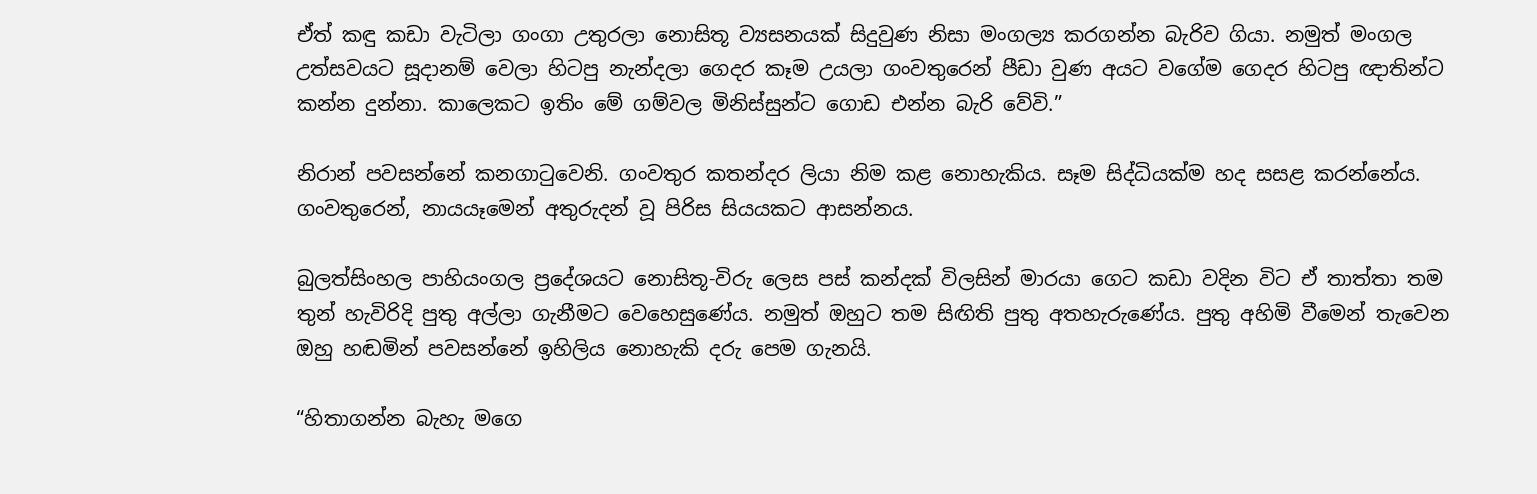ඒත් කඳු කඩා වැටිලා ගංගා උතුරලා නොසිතූ ව්‍යසනයක් සිදුවුණ නිසා මංගල්‍ය කරගන්න බැරිව ගියා. නමුත් මංගල උත්සවයට සූදානම් වෙලා හිටපු නැන්දලා ගෙදර කෑම උයලා ගංවතුරෙන් පීඩා වුණ අයට වගේම ගෙදර හිටපු ඥාතින්ට කන්න දුන්නා. කාලෙකට ඉතිං මේ ගම්වල මිනිස්සුන්ට ගොඩ එන්න බැරි වේවි.”

නිරාන් පවසන්නේ කනගාටුවෙනි. ගංවතුර කතන්දර ලියා නිම කළ නොහැකිය. සෑම සිද්ධියක්ම හද සසළ කරන්නේය. ගංවතුරෙන්, නායයෑමෙන් අතුරුදන් වූ පිරිස සියයකට ආසන්නය.

බුලත්සිංහල පාහියංගල ප්‍රදේශයට නොසිතූ-විරු ලෙස පස් කන්දක් විලසින් මාරයා ගෙට කඩා වදින විට ඒ තාත්තා තම තුන් හැවිරිදි පුතු අල්ලා ගැනීමට වෙහෙසුණේය. නමුත් ඔහුට තම සිඟිති පුතු අතහැරුණේය. පුතු අහිමි වීමෙන් තැවෙන ඔහු හඬමින් පවසන්නේ ඉහිලිය නොහැකි දරු පෙම ගැනයි.

“හිතාගන්න බැහැ මගෙ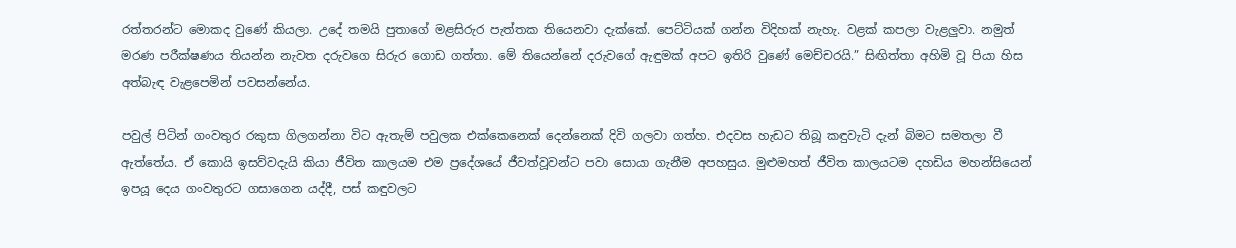රත්තරන්ට මොකද වුණේ කියලා. උදේ තමයි පුතාගේ මළසිරුර පැත්තක තියෙනවා දැක්කේ. පෙට්ටියක් ගන්න විදිහක් නැහැ. වළක් කපලා වැළලුවා. නමුත් මරණ පරීක්ෂණය තියන්න නැවත දරුවගෙ සිරුර ගොඩ ගත්තා. මේ තියෙන්නේ දරුවගේ ඇඳුමක් අපට ඉතිරි වුණේ මෙච්චරයි.” සිඟිත්තා අහිමි වූ පියා හිස අත්බැඳ වැළපෙමින් පවසන්නේය.

පවුල් පිටින් ගංවතුර රකුසා ගිලගන්නා විට ඇතැම් පවුලක එක්කෙනෙක් දෙන්නෙක් දිවි ගලවා ගත්හ. එදවස හැඩට තිබූ කඳුවැටි දැන් බිමට සමතලා වී ඇත්තේය. ඒ කොයි ඉසව්වදැයි කියා ජීවිත කාලයම එම ප්‍රදේශයේ ජීවත්වූවන්ට පවා සොයා ගැනීම අපහසුය. මුළුමහත් ජීවිත කාලයටම දහඩිය මහන්සියෙන් ඉපයූ දෙය ගංවතුරට ගසාගෙන යද්දී, පස් කඳුවලට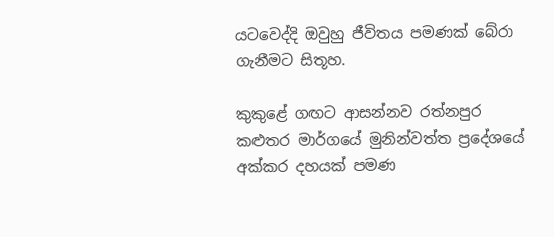යටවෙද්දි ඔවුහු ජීවිතය පමණක් බේරා ගැනීමට සිතූහ.

කුකුළේ ගඟට ආසන්නව ‍රත්නපුර කළුතර මාර්ගයේ මුනින්වත්ත ප්‍රදේශයේ අක්කර දහයක් පමණ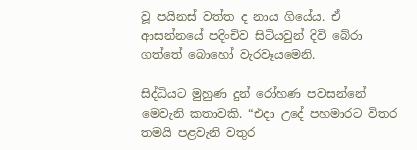වූ පයිනස් වත්ත ද නාය ගියේය. ඒ ආසන්නයේ පදිංචිව සිටියවුන් දිවි බේරා ගත්තේ බොහෝ වැරවෑයමෙනි.

සිද්ධියට මුහුණ දුන් රෝහණ පවසන්නේ මෙවැනි කතාවකි. “එදා උදේ පහමාරට විතර තමයි පළවැනි වතුර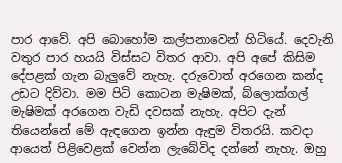පාර ආවේ. අපි බොහෝම කල්පනාවෙන් හිටියේ. දෙවැනි වතුර පාර හයයි විස්සට විතර ආවා. අපි අපේ කිසිම දේපළක් ගැන බැලුවේ නැහැ. දරුවොත් අරගෙන කන්ද උඩට දිව්වා. මම පිටි කොටන මැෂිමක්, බ්ලොක්ගල් මැෂිමක් අරගෙන වැඩි දවසක් නැහැ. අපිට දැන් තියෙන්නේ මේ ඇඳගෙන ඉන්න ඇඳුම විතරයි. කවදා ආයෙත් පිළිවෙළක් වෙන්න ලැබේවිද දන්නේ නැහැ. ඔහු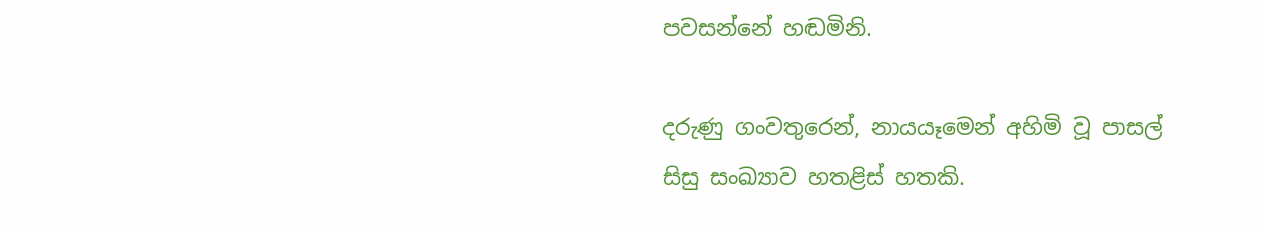පවසන්නේ හඬමිනි.

දරුණු ගංවතුරෙන්, නායයෑමෙන් අහිමි වූ පාසල් සිසු සංඛ්‍යාව හතළිස් හතකි.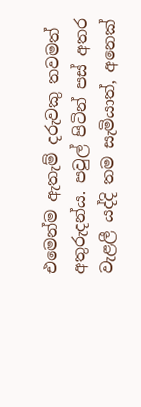එමෙන්ම ඇතැම් දරුවකු තවමත් අතුරුදන්ය. පවුල් පිටින් පස් අතර වැළලී යද්දි තම සැමියාත්, අනෙක්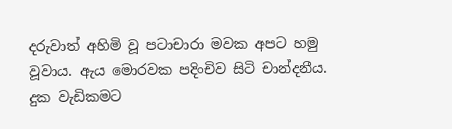දරුවාත් අහිමි වූ පටාචාරා මවක අපට හමු වූවාය. ඇය මොරවක පදිංචිව සිටි චාන්දනීය. දුක වැඩිකමට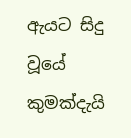ඇයට සිදු වූයේ කුමක්දැයි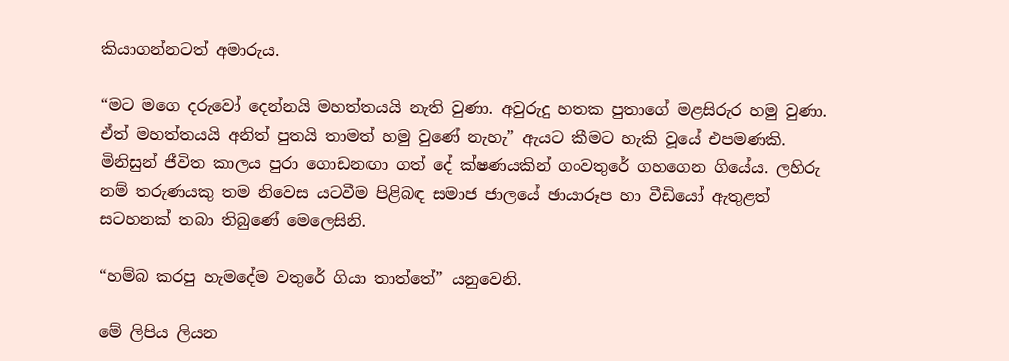කියාගන්නටත් අමාරුය.

“මට මගෙ දරුවෝ දෙන්නයි මහත්තයයි නැති වුණා. අවුරුදු හතක පුතාගේ මළසිරුර හමු වුණා. ඒත් මහත්තයයි අනිත් පුතයි තාමත් හමු වුණේ නැහැ” ඇයට කීමට හැකි වූයේ එපමණකි. මිනිසුන් ජීවිත කාලය පුරා ගොඩනඟා ගත් දේ ක්ෂණයකින් ගංවතුරේ ගහගෙන ගියේය. ලහිරු නම් තරුණයකු තම නිවෙස යටවීම පිළිබඳ සමාජ ජාලයේ ඡායාරූප හා වීඩියෝ ඇතුළත් සටහනක් තබා තිබුණේ මෙලෙසිනි.

“හම්බ කරපු හැමදේම වතුරේ ගියා තාත්තේ” යනුවෙනි.

මේ ලිපිය ලියන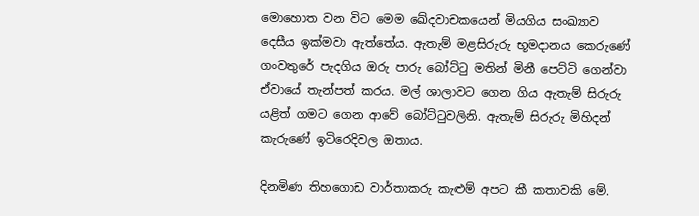මොහොත වන විට මෙම ඛේදවාචකයෙන් මියගිය සංඛ්‍යාව දෙසීය ඉක්මවා ඇත්තේය. ඇතැම් මළසිරුරු භූමදානය කෙරුණේ ගංවතුරේ පැදගිය ඔරු පාරු බෝට්ටු මතින් මිනී පෙට්ටි ගෙන්වා ඒවායේ තැන්පත් කරය. මල් ශාලාවට ගෙන ගිය ඇතැම් සිරුරු යළිත් ගමට ගෙන ආවේ බෝට්ටුවලිනි. ඇතැම් සිරුරු මිහිදන් කැරුණේ ඉටිරෙදිවල ඔතාය.

දිනමිණ තිහගොඩ වාර්තාකරු කැළුම් අපට කී කතාවකි මේ.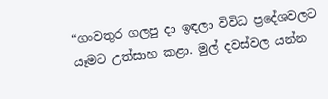“ගංවතුර ගලපු දා ඉඳලා විවිධ ප්‍රදේශවලට යෑමට උත්සාහ කළා. මුල් දවස්වල යන්න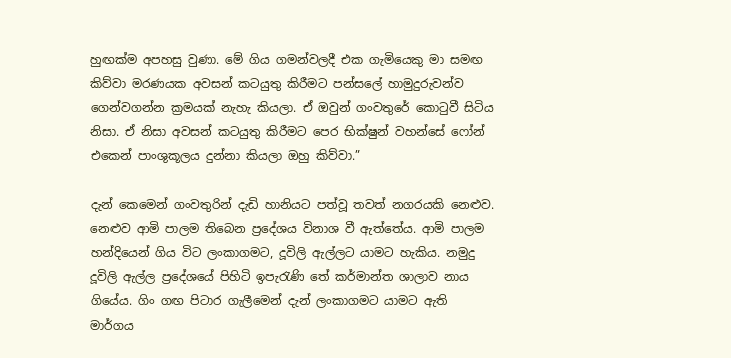හුඟක්ම අපහසු වුණා. මේ ගිය ගමන්වලදී එක ගැමියෙකු මා සමඟ කිව්වා මරණයක අවසන් කටයුතු කිරීමට පන්සලේ හාමුදුරුවන්ව ගෙන්වගන්න ක්‍රමයක් නැහැ කියලා. ඒ ඔවුන් ගංවතුරේ කොටුවී සිටිය නිසා. ඒ නිසා අවසන් කටයුතු කිරීමට පෙර භික්ෂුන් වහන්සේ ෆෝන් එකෙන් පාංශුකූලය දුන්නා කියලා ඔහු කිව්වා.”

දැන් කෙමෙන් ගංවතුරින් දැඩි හානියට පත්වූ තවත් නගරයකි නෙළුව. නෙළුව ආමි පාලම තිබෙන ප්‍රදේශය විනාශ වී ඇත්තේය. ආමි පාලම හන්දියෙන් ගිය විට ලංකාගමට, දූවිලි ඇල්ලට යාමට හැකිය. නමුදු දූවිලි ඇල්ල ප්‍රදේශයේ පිහිටි ඉපැරැණි තේ කර්මාන්ත ශාලාව නාය ගියේය. ගිං ගඟ පිටාර ගැලීමෙන් දැන් ලංකාගමට යාමට ඇති මාර්ගය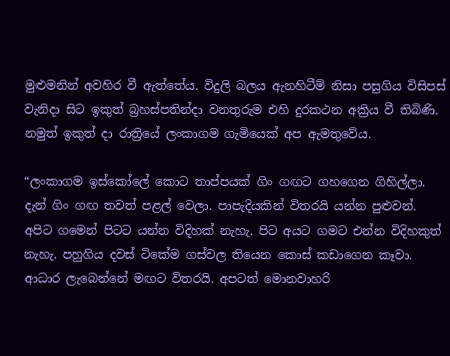මුළුමනින් අවහිර වී ඇත්තේය. විදුලි බලය ඇනහිටීම් නිසා පසුගිය විසිපස් වැනිදා සිට ඉකුත් බ්‍රහස්පතින්දා වනතුරුම එහි දුරකථන අක්‍රිය වී තිබිණි. නමුත් ඉකුත් දා රාත්‍රියේ ලංකාගම ගැමියෙක් අප ඇමතුවේය.

“ලංකාගම ඉස්කෝලේ කොට තාප්පයක් ගිං ගඟට ගහගෙන ගිහිල්ලා. දැන් ගිං ගඟ තවත් පළල් වෙලා. පාපැදියකින් විතරයි යන්න පුළුවන්. අපිට ගමෙන් පිටට යන්න විදිහක් නැහැ. පිට අයට ගමට එන්න විදිහකුත් නැහැ. පහුගිය දවස් ටිකේම ගස්වල තියෙන කොස් කඩාගෙන කෑවා. ආධාර ලැබෙන්නේ මඟට විතරයි. අපටත් මොනවාහරි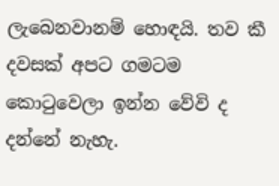ලැබෙනවානම් හොඳයි. තව කී දවසක් අපට ගමටම කොටුවෙලා ඉන්න වේවි ද දන්නේ නැහැ.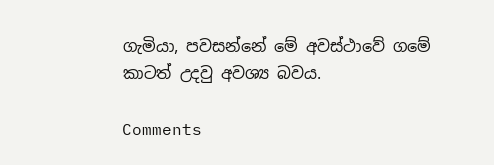ගැමියා, පවසන්නේ මේ අවස්ථාවේ ගමේ කාටත් උදවු අවශ්‍ය බවය.

Comments